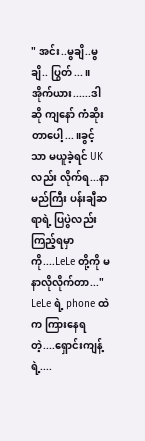" အင်း..မွချိ..မွချိ.. ပြွတ်...။ အိုက်ယား......ဒါဆို ကျနော် ကံဆိုးတာပေါ့...။ခွင့်သာ မယူခဲ့ရင် UK လည်း လိုက်ရ...နာမည်ကြီး ပန်းချီဆရာရဲ့ ပြပွဲလည်း ကြည့်ရမှာကို....LeLe တို့ကို မနာလိုလိုက်တာ..."
LeLe ရဲ့ phone ထဲက ကြားနေရတဲ့....ရှောင်းကျန့်ရဲ့....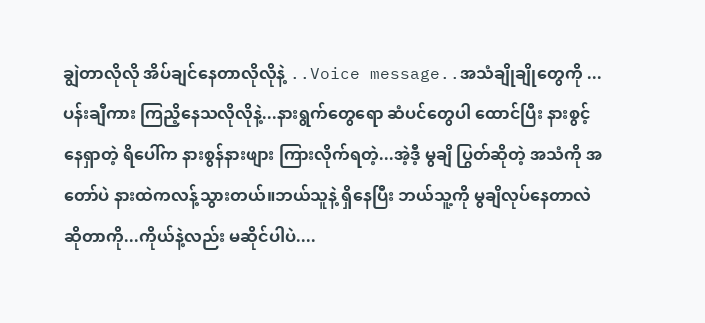ချွဲတာလိုလို အိပ်ချင်နေတာလိုလိုနဲ့ ..Voice message..အသံချိုချိုတွေကို ...ပန်းချီကား ကြညိ့နေသလိုလိုနဲ့...နားရွက်တွေရော ဆံပင်တွေပါ ထောင်ပြီး နားစွင့်နေရှာတဲ့ ရိပေါ်က နားစွန်နားဖျား ကြားလိုက်ရတဲ့...အဲ့ဒီ့ မွချိ ပြွတ်ဆိုတဲ့ အသံကို အတော်ပဲ နားထဲကလန့်သွားတယ်။ဘယ်သူနဲ့ ရှိနေပြီး ဘယ်သူ့ကို မွချိလုပ်နေတာလဲဆိုတာကို...ကိုယ်နဲ့လည်း မဆိုင်ပါပဲ....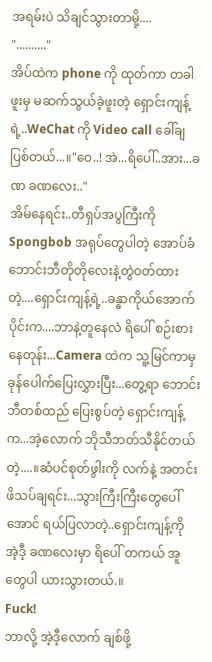အရမ်းပဲ သိချင်သွားတာမို့....
".........."
အိပ်ထဲက phone ကို ထုတ်ကာ တခါဖူးမှ မဆက်သွယ်ခဲ့ဖူးတဲ့ ရှောင်းကျန့်ရဲ့..WeChat ကို Video call ခေါ်ချပြစ်တယ်...။"ဝေ..! အဲ...ရိပေါ်..အား...ခဏ ခဏလေး.."
အိမ်နေရင်း..တီရှပ်အပွကြီးကို Spongbob အရုပ်တွေပါတဲ့ အောပ်ခံ ဘောင်းဘီတိုတိုလေးနဲ့တွဲဝတ်ထားတဲ့....ရှောင်းကျန့်ရဲ့..ခန္ဓာကိုယ်အောက်ပိုင်းက....ဘာနဲ့တူနေလဲ ရိပေါ် စဉ်းစားနေတုန်း...Camera ထဲက သူ့မြင်ကာမှ ခုန်ပေါက်ပြေးလွှားပြီး...တွေ့ရာ ဘောင်းဘီတစ်ထည် ပြေးစွပ်တဲ့ ရှောင်းကျန့်က...အဲ့လောက် ဘိုသီဘတ်သီနိုင်တယ်တဲ့....။ဆံပင်စုတ်ဖွါးကို လက်နဲ့ အတင်းဖိသပ်ချရင်း...သွားကြီးကြီးတွေပေါ်အောင် ရယ်ပြလာတဲ့..ရှောင်းကျန့်ကို အဲ့ဒီ့ ခဏလေးမှာ ရိပေါ် တကယ် အူတွေပါ ယားသွားတယ်.။
Fuck!
ဘာလို့ အဲ့ဒီ့လောက် ချစ်ဖို့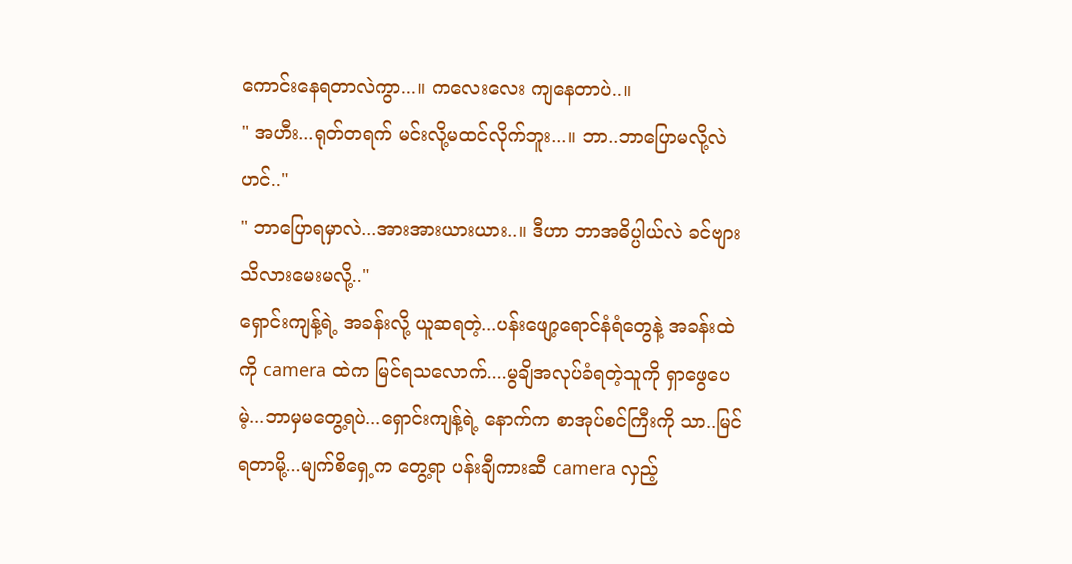ကောင်းနေရတာလဲကွာ...။ ကလေးလေး ကျနေတာပဲ..။
" အဟီး...ရုတ်တရက် မင်းလို့မထင်လိုက်ဘူး...။ ဘာ..ဘာပြောမလို့လဲဟင်.."
" ဘာပြောရမှာလဲ...အားအားယားယား..။ ဒီဟာ ဘာအဓိပ္ပါယ်လဲ ခင်ဗျား သိလားမေးမလို့.."
ရှောင်းကျန့်ရဲ့ အခန်းလို့ ယူဆရတဲ့...ပန်းဖျော့ရောင်နံရံတွေနဲ့ အခန်းထဲကို camera ထဲက မြင်ရသလောက်....မွချိအလုပ်ခံရတဲ့သူကို ရှာဖွေပေမဲ့...ဘာမှမတွေ့ရပဲ...ရှောင်းကျန့်ရဲ့ နောက်က စာအုပ်စင်ကြီးကို သာ..မြင်ရတာမို့...မျက်စိရှေ့က တွေ့ရာ ပန်းချီကားဆီ camera လှည့်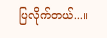ပြလိုက်တယ်...။